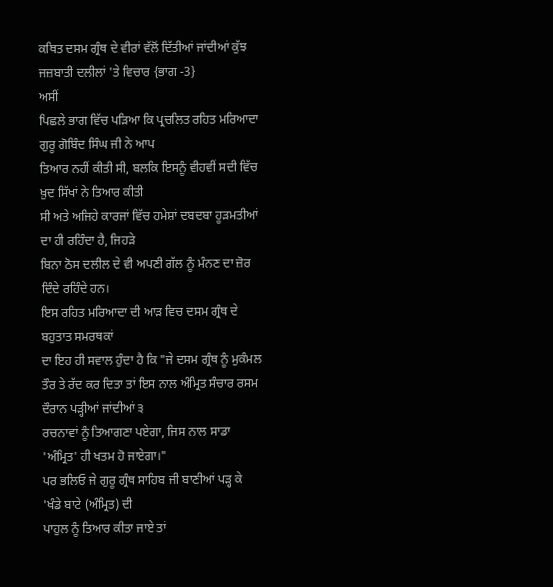ਕਥਿਤ ਦਸਮ ਗ੍ਰੰਥ ਦੇ ਵੀਰਾਂ ਵੱਲੋਂ ਦਿੱਤੀਆਂ ਜਾਂਦੀਆਂ ਕੁੱਝ
ਜਜ਼ਬਾਤੀ ਦਲੀਲਾਂ 'ਤੇ ਵਿਚਾਰ {ਭਾਗ -3}
ਅਸੀਂ
ਪਿਛਲੇ ਭਾਗ ਵਿੱਚ ਪੜਿਆ ਕਿ ਪ੍ਰਚਲਿਤ ਰਹਿਤ ਮਰਿਆਦਾ ਗੁਰੂ ਗੋਬਿੰਦ ਸਿੰਘ ਜੀ ਨੇ ਆਪ
ਤਿਆਰ ਨਹੀਂ ਕੀਤੀ ਸੀ, ਬਲਕਿ ਇਸਨੂੰ ਵੀਹਵੀਂ ਸਦੀ ਵਿੱਚ ਖ਼ੁਦ ਸਿੱਖਾਂ ਨੇ ਤਿਆਰ ਕੀਤੀ
ਸੀ ਅਤੇ ਅਜਿਹੇ ਕਾਰਜਾਂ ਵਿੱਚ ਹਮੇਸ਼ਾਂ ਦਬਦਬਾ ਹੂੜਮਤੀਆਂ ਦਾ ਹੀ ਰਹਿੰਦਾ ਹੈ, ਜਿਹੜੇ
ਬਿਨਾ ਠੋਸ ਦਲੀਲ ਦੇ ਵੀ ਅਪਣੀ ਗੱਲ ਨੂੰ ਮੰਨਣ ਦਾ ਜ਼ੋਰ ਦਿੰਦੇ ਰਹਿੰਦੇ ਹਨ।
ਇਸ ਰਹਿਤ ਮਰਿਆਦਾ ਦੀ ਆੜ ਵਿਚ ਦਸਮ ਗ੍ਰੰਥ ਦੇ ਬਹੁਤਾਤ ਸਮਰਥਕਾਂ
ਦਾ ਇਹ ਹੀ ਸਵਾਲ ਹੁੰਦਾ ਹੈ ਕਿ "ਜੇ ਦਸਮ ਗ੍ਰੰਥ ਨੂੰ ਮੁਕੰਮਲ
ਤੌਰ ਤੇ ਰੱਦ ਕਰ ਦਿਤਾ ਤਾਂ ਇਸ ਨਾਲ ਅੰਮ੍ਰਿਤ ਸੰਚਾਰ ਰਸਮ ਦੌਰਾਨ ਪੜ੍ਹੀਆਂ ਜਾਂਦੀਆਂ ੩
ਰਚਨਾਵਾਂ ਨੂੰ ਤਿਆਗਣਾ ਪਏਗਾ, ਜਿਸ ਨਾਲ ਸਾਡਾ 'ਅੰਮ੍ਰਿਤ' ਹੀ ਖਤਮ ਹੋ ਜਾਏਗਾ।"
ਪਰ ਭਲਿਓ ਜੇ ਗੁਰੂ ਗ੍ਰੰਥ ਸਾਹਿਬ ਜੀ ਬਾਣੀਆਂ ਪੜ੍ਹ ਕੇ 'ਖੰਡੇ ਬਾਟੇ (ਅੰਮ੍ਰਿਤ) ਦੀ
ਪਾਹੁਲ ਨੂੰ ਤਿਆਰ ਕੀਤਾ ਜਾਏ ਤਾਂ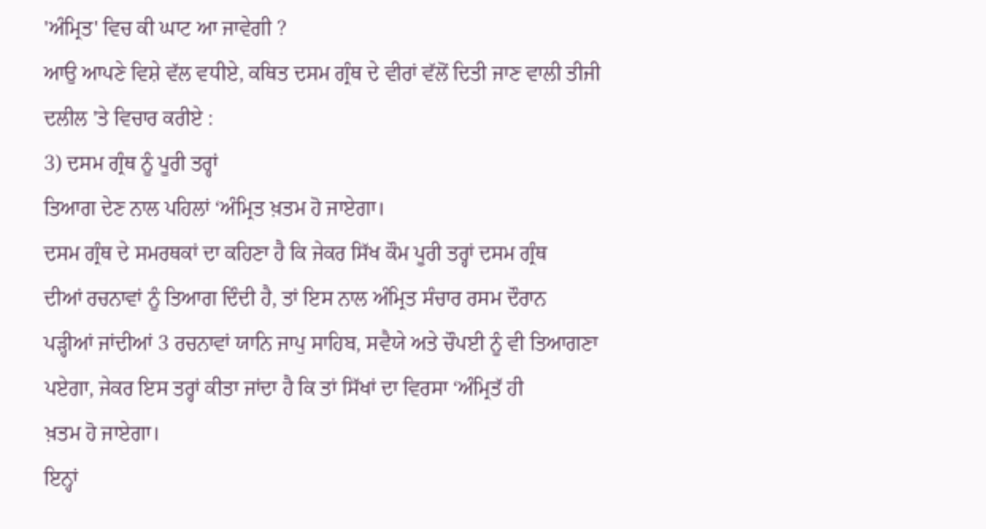'ਅੰਮ੍ਰਿਤ' ਵਿਚ ਕੀ ਘਾਟ ਆ ਜਾਵੇਗੀ ?
ਆਉ ਆਪਣੇ ਵਿਸ਼ੇ ਵੱਲ ਵਧੀਏ, ਕਥਿਤ ਦਸਮ ਗ੍ਰੰਥ ਦੇ ਵੀਰਾਂ ਵੱਲੋਂ ਦਿਤੀ ਜਾਣ ਵਾਲੀ ਤੀਜੀ
ਦਲੀਲ 'ਤੇ ਵਿਚਾਰ ਕਰੀਏ :
3) ਦਸਮ ਗ੍ਰੰਥ ਨੂੰ ਪੂਰੀ ਤਰ੍ਹਾਂ
ਤਿਆਗ ਦੇਣ ਨਾਲ ਪਹਿਲਾਂ ‘ਅੰਮ੍ਰਿਤ ਖ਼ਤਮ ਹੋ ਜਾਏਗਾ।
ਦਸਮ ਗ੍ਰੰਥ ਦੇ ਸਮਰਥਕਾਂ ਦਾ ਕਹਿਣਾ ਹੈ ਕਿ ਜੇਕਰ ਸਿੱਖ ਕੌਮ ਪੂਰੀ ਤਰ੍ਹਾਂ ਦਸਮ ਗ੍ਰੰਥ
ਦੀਆਂ ਰਚਨਾਵਾਂ ਨੂੰ ਤਿਆਗ ਦਿੰਦੀ ਹੈ, ਤਾਂ ਇਸ ਨਾਲ ਅੰਮ੍ਰਿਤ ਸੰਚਾਰ ਰਸਮ ਦੌਰਾਨ
ਪੜ੍ਹੀਆਂ ਜਾਂਦੀਆਂ 3 ਰਚਨਾਵਾਂ ਯਾਨਿ ਜਾਪੁ ਸਾਹਿਬ, ਸਵੈਯੇ ਅਤੇ ਚੌਪਈ ਨੂੰ ਵੀ ਤਿਆਗਣਾ
ਪਏਗਾ, ਜੇਕਰ ਇਸ ਤਰ੍ਹਾਂ ਕੀਤਾ ਜਾਂਦਾ ਹੈ ਕਿ ਤਾਂ ਸਿੱਖਾਂ ਦਾ ਵਿਰਸਾ ‘ਅੰਮ੍ਰਿਤੱ ਹੀ
ਖ਼ਤਮ ਹੋ ਜਾਏਗਾ।
ਇਨ੍ਹਾਂ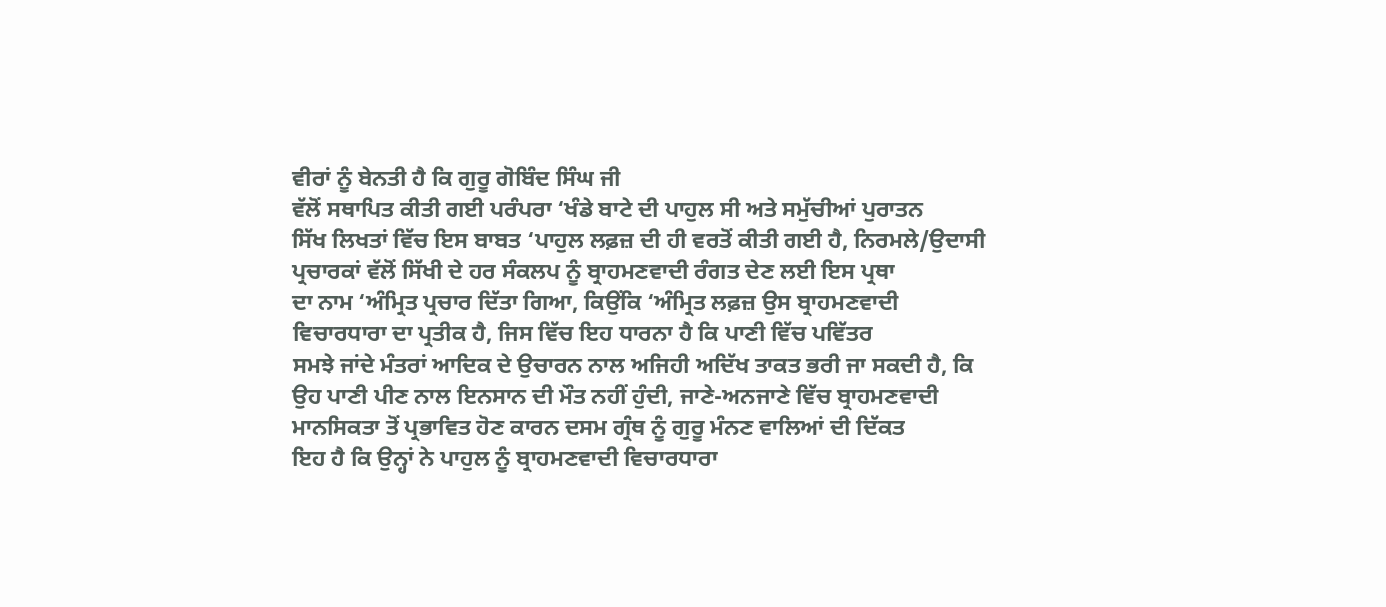ਵੀਰਾਂ ਨੂੰ ਬੇਨਤੀ ਹੈ ਕਿ ਗੁਰੂ ਗੋਬਿੰਦ ਸਿੰਘ ਜੀ
ਵੱਲੋਂ ਸਥਾਪਿਤ ਕੀਤੀ ਗਈ ਪਰੰਪਰਾ ‘ਖੰਡੇ ਬਾਟੇ ਦੀ ਪਾਹੁਲ ਸੀ ਅਤੇ ਸਮੁੱਚੀਆਂ ਪੁਰਾਤਨ
ਸਿੱਖ ਲਿਖਤਾਂ ਵਿੱਚ ਇਸ ਬਾਬਤ ‘ਪਾਹੁਲ ਲਫ਼ਜ਼ ਦੀ ਹੀ ਵਰਤੋਂ ਕੀਤੀ ਗਈ ਹੈ, ਨਿਰਮਲੇ/ਉਦਾਸੀ
ਪ੍ਰਚਾਰਕਾਂ ਵੱਲੋਂ ਸਿੱਖੀ ਦੇ ਹਰ ਸੰਕਲਪ ਨੂੰ ਬ੍ਰਾਹਮਣਵਾਦੀ ਰੰਗਤ ਦੇਣ ਲਈ ਇਸ ਪ੍ਰਥਾ
ਦਾ ਨਾਮ ‘ਅੰਮ੍ਰਿਤ ਪ੍ਰਚਾਰ ਦਿੱਤਾ ਗਿਆ, ਕਿਉਂਕਿ ‘ਅੰਮ੍ਰਿਤ ਲਫ਼ਜ਼ ਉਸ ਬ੍ਰਾਹਮਣਵਾਦੀ
ਵਿਚਾਰਧਾਰਾ ਦਾ ਪ੍ਰਤੀਕ ਹੈ, ਜਿਸ ਵਿੱਚ ਇਹ ਧਾਰਨਾ ਹੈ ਕਿ ਪਾਣੀ ਵਿੱਚ ਪਵਿੱਤਰ
ਸਮਝੇ ਜਾਂਦੇ ਮੰਤਰਾਂ ਆਦਿਕ ਦੇ ਉਚਾਰਨ ਨਾਲ ਅਜਿਹੀ ਅਦਿੱਖ ਤਾਕਤ ਭਰੀ ਜਾ ਸਕਦੀ ਹੈ, ਕਿ
ਉਹ ਪਾਣੀ ਪੀਣ ਨਾਲ ਇਨਸਾਨ ਦੀ ਮੌਤ ਨਹੀਂ ਹੁੰਦੀ, ਜਾਣੇ-ਅਨਜਾਣੇ ਵਿੱਚ ਬ੍ਰਾਹਮਣਵਾਦੀ
ਮਾਨਸਿਕਤਾ ਤੋਂ ਪ੍ਰਭਾਵਿਤ ਹੋਣ ਕਾਰਨ ਦਸਮ ਗ੍ਰੰਥ ਨੂੰ ਗੁਰੂ ਮੰਨਣ ਵਾਲਿਆਂ ਦੀ ਦਿੱਕਤ
ਇਹ ਹੈ ਕਿ ਉਨ੍ਹਾਂ ਨੇ ਪਾਹੁਲ ਨੂੰ ਬ੍ਰਾਹਮਣਵਾਦੀ ਵਿਚਾਰਧਾਰਾ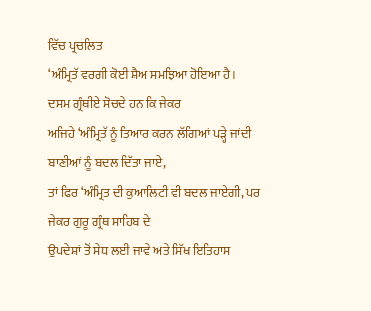ਵਿੱਚ ਪ੍ਰਚਲਿਤ
‘ਅੰਮ੍ਰਿਤੱ ਵਰਗੀ ਕੋਈ ਸ਼ੈਅ ਸਮਝਿਆ ਹੋਇਆ ਹੈ।
ਦਸਮ ਗ੍ਰੰਥੀਏ ਸੋਚਦੇ ਹਨ ਕਿ ਜੇਕਰ
ਅਜਿਹੇ ‘ਅੰਮ੍ਰਿਤੱ ਨੂੰ ਤਿਆਰ ਕਰਨ ਲੱਗਿਆਂ ਪੜ੍ਹੇ ਜਾਂਦੀ ਬਾਣੀਆਂ ਨੂੰ ਬਦਲ ਦਿੱਤਾ ਜਾਏ,
ਤਾਂ ਫਿਰ ‘ਅੰਮ੍ਰਿਤ ਦੀ ਕੁਆਲਿਟੀ ਵੀ ਬਦਲ ਜਾਏਗੀ, ਪਰ ਜੇਕਰ ਗੁਰੂ ਗ੍ਰੰਥ ਸਾਹਿਬ ਦੇ
ਉਪਦੇਸ਼ਾਂ ਤੋਂ ਸੇਧ ਲਈ ਜਾਵੇ ਅਤੇ ਸਿੱਖ ਇਤਿਹਾਸ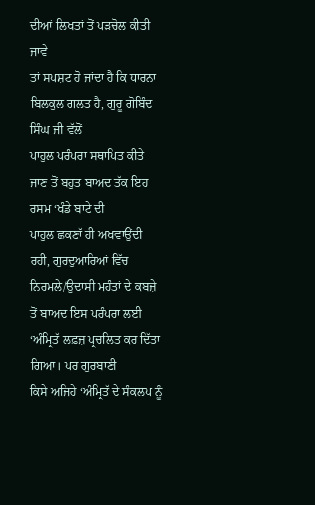ਦੀਆਂ ਲਿਖਤਾਂ ਤੋਂ ਪੜਚੋਲ ਕੀਤੀ ਜਾਵੇ
ਤਾਂ ਸਪਸ਼ਟ ਹੋ ਜਾਂਦਾ ਹੈ ਕਿ ਧਾਰਨਾ ਬਿਲਕੁਲ ਗਲਤ ਹੈ, ਗੁਰੂ ਗੋਬਿੰਦ ਸਿੰਘ ਜੀ ਵੱਲੋਂ
ਪਾਹੁਲ ਪਰੰਪਰਾ ਸਥਾਪਿਤ ਕੀਤੇ ਜਾਣ ਤੋਂ ਬਹੁਤ ਬਾਅਦ ਤੱਕ ਇਹ ਰਸਮ ‘ਖੰਡੇ ਬਾਟੇ ਦੀ
ਪਾਹੁਲ ਛਕਣਾੱ ਹੀ ਅਖਵਾਉਂਦੀ ਰਹੀ, ਗੁਰਦੁਆਰਿਆਂ ਵਿੱਚ ਨਿਰਮਲੇ/ਉਦਾਸੀ ਮਹੰਤਾਂ ਦੇ ਕਬਜ਼ੇ
ਤੋਂ ਬਾਅਦ ਇਸ ਪਰੰਪਰਾ ਲਈ ‘ਅੰਮ੍ਰਿਤੱ ਲਫ਼ਜ਼ ਪ੍ਰਚਲਿਤ ਕਰ ਦਿੱਤਾ ਗਿਆ। ਪਰ ਗੁਰਬਾਣੀ
ਕਿਸੇ ਅਜਿਹੇ ‘ਅੰਮ੍ਰਿਤੱ ਦੇ ਸੰਕਲਪ ਨੂੰ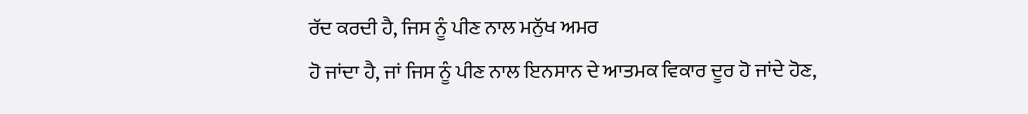ਰੱਦ ਕਰਦੀ ਹੈ, ਜਿਸ ਨੂੰ ਪੀਣ ਨਾਲ ਮਨੁੱਖ ਅਮਰ
ਹੋ ਜਾਂਦਾ ਹੈ, ਜਾਂ ਜਿਸ ਨੂੰ ਪੀਣ ਨਾਲ ਇਨਸਾਨ ਦੇ ਆਤਮਕ ਵਿਕਾਰ ਦੂਰ ਹੋ ਜਾਂਦੇ ਹੋਣ,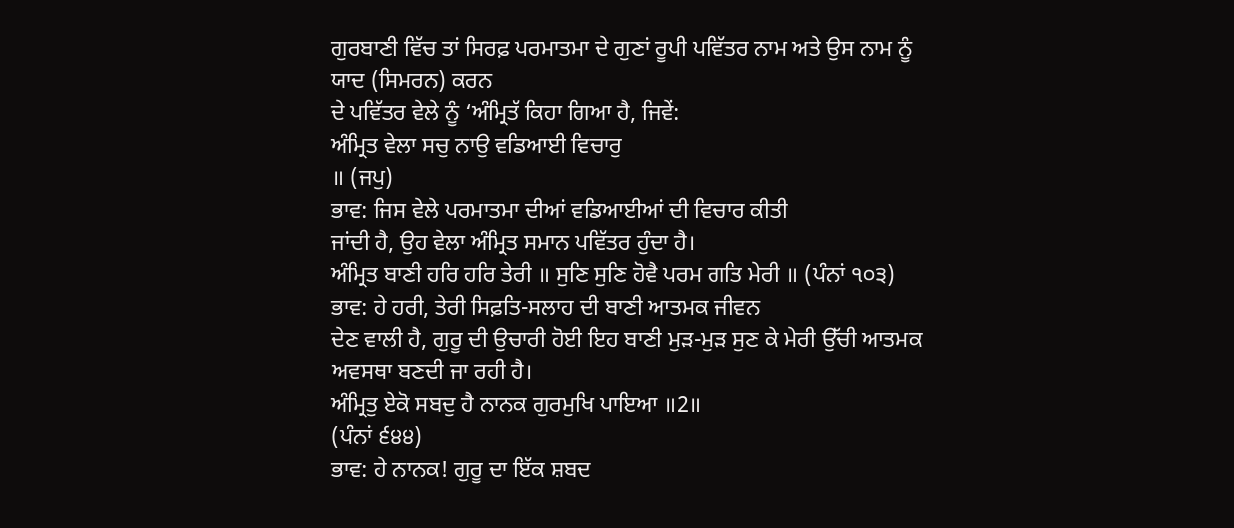ਗੁਰਬਾਣੀ ਵਿੱਚ ਤਾਂ ਸਿਰਫ਼ ਪਰਮਾਤਮਾ ਦੇ ਗੁਣਾਂ ਰੂਪੀ ਪਵਿੱਤਰ ਨਾਮ ਅਤੇ ਉਸ ਨਾਮ ਨੂੰ
ਯਾਦ (ਸਿਮਰਨ) ਕਰਨ
ਦੇ ਪਵਿੱਤਰ ਵੇਲੇ ਨੂੰ ‘ਅੰਮ੍ਰਿਤੱ ਕਿਹਾ ਗਿਆ ਹੈ, ਜਿਵੇਂ:
ਅੰਮ੍ਰਿਤ ਵੇਲਾ ਸਚੁ ਨਾਉ ਵਡਿਆਈ ਵਿਚਾਰੁ
॥ (ਜਪੁ)
ਭਾਵ: ਜਿਸ ਵੇਲੇ ਪਰਮਾਤਮਾ ਦੀਆਂ ਵਡਿਆਈਆਂ ਦੀ ਵਿਚਾਰ ਕੀਤੀ
ਜਾਂਦੀ ਹੈ, ਉਹ ਵੇਲਾ ਅੰਮ੍ਰਿਤ ਸਮਾਨ ਪਵਿੱਤਰ ਹੁੰਦਾ ਹੈ।
ਅੰਮ੍ਰਿਤ ਬਾਣੀ ਹਰਿ ਹਰਿ ਤੇਰੀ ॥ ਸੁਣਿ ਸੁਣਿ ਹੋਵੈ ਪਰਮ ਗਤਿ ਮੇਰੀ ॥ (ਪੰਨਾਂ ੧੦੩)
ਭਾਵ: ਹੇ ਹਰੀ, ਤੇਰੀ ਸਿਫ਼ਤਿ-ਸਲਾਹ ਦੀ ਬਾਣੀ ਆਤਮਕ ਜੀਵਨ
ਦੇਣ ਵਾਲੀ ਹੈ, ਗੁਰੂ ਦੀ ਉਚਾਰੀ ਹੋਈ ਇਹ ਬਾਣੀ ਮੁੜ-ਮੁੜ ਸੁਣ ਕੇ ਮੇਰੀ ਉੱਚੀ ਆਤਮਕ
ਅਵਸਥਾ ਬਣਦੀ ਜਾ ਰਹੀ ਹੈ।
ਅੰਮ੍ਰਿਤੁ ਏਕੋ ਸਬਦੁ ਹੈ ਨਾਨਕ ਗੁਰਮੁਖਿ ਪਾਇਆ ॥2॥
(ਪੰਨਾਂ ੬੪੪)
ਭਾਵ: ਹੇ ਨਾਨਕ! ਗੁਰੂ ਦਾ ਇੱਕ ਸ਼ਬਦ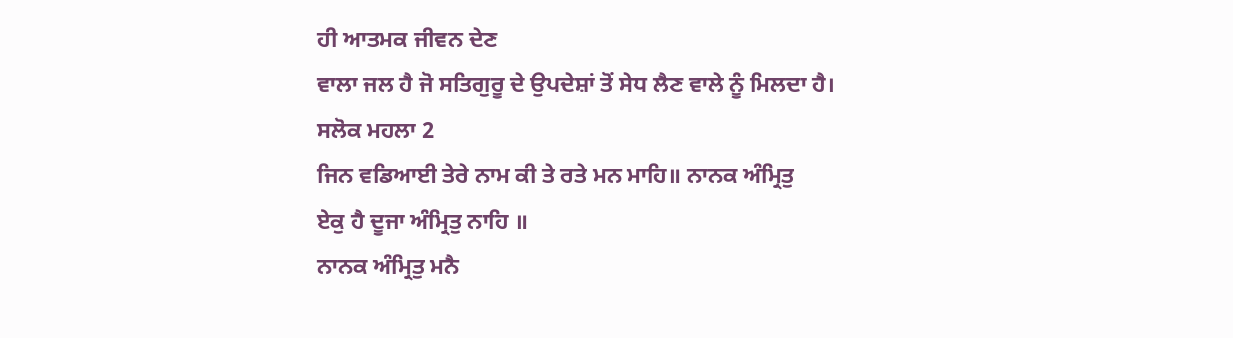ਹੀ ਆਤਮਕ ਜੀਵਨ ਦੇਣ
ਵਾਲਾ ਜਲ ਹੈ ਜੋ ਸਤਿਗੁਰੂ ਦੇ ਉਪਦੇਸ਼ਾਂ ਤੋਂ ਸੇਧ ਲੈਣ ਵਾਲੇ ਨੂੰ ਮਿਲਦਾ ਹੈ।
ਸਲੋਕ ਮਹਲਾ 2
ਜਿਨ ਵਡਿਆਈ ਤੇਰੇ ਨਾਮ ਕੀ ਤੇ ਰਤੇ ਮਨ ਮਾਹਿ॥ ਨਾਨਕ ਅੰਮ੍ਰਿਤੁ
ਏਕੁ ਹੈ ਦੂਜਾ ਅੰਮ੍ਰਿਤੁ ਨਾਹਿ ॥
ਨਾਨਕ ਅੰਮ੍ਰਿਤੁ ਮਨੈ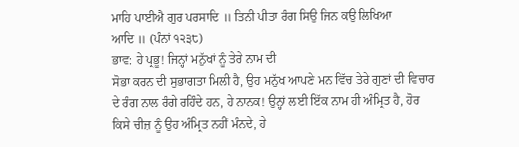ਮਾਹਿ ਪਾਈਐ ਗੁਰ ਪਰਸਾਦਿ ॥ ਤਿਨੀ ਪੀਤਾ ਰੰਗ ਸਿਉ ਜਿਨ ਕਉ ਲਿਖਿਆ
ਆਦਿ ॥ (ਪੰਨਾਂ ੧੨੩੮)
ਭਾਵ: ਹੇ ਪ੍ਰਭੂ! ਜਿਨ੍ਹਾਂ ਮਨੁੱਖਾਂ ਨੂੰ ਤੇਰੇ ਨਾਮ ਦੀ
ਸੋਭਾ ਕਰਨ ਦੀ ਸੁਭਾਗਤਾ ਮਿਲੀ ਹੈ, ਉਹ ਮਨੁੱਖ ਆਪਣੇ ਮਨ ਵਿੱਚ ਤੇਰੇ ਗੁਣਾਂ ਦੀ ਵਿਚਾਰ
ਦੇ ਰੰਗ ਨਾਲ ਰੰਗੇ ਰਹਿੰਦੇ ਹਨ, ਹੇ ਨਾਨਕ! ਉਨ੍ਹਾਂ ਲਈ ਇੱਕ ਨਾਮ ਹੀ ਅੰਮ੍ਰਿਤ ਹੈ, ਹੋਰ
ਕਿਸੇ ਚੀਜ਼ ਨੂੰ ਉਹ ਅੰਮ੍ਰਿਤ ਨਹੀਂ ਮੰਨਦੇ, ਹੇ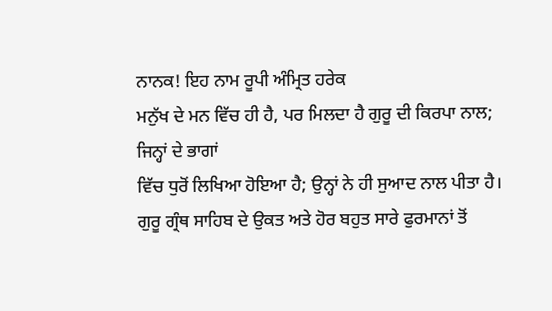ਨਾਨਕ! ਇਹ ਨਾਮ ਰੂਪੀ ਅੰਮ੍ਰਿਤ ਹਰੇਕ
ਮਨੁੱਖ ਦੇ ਮਨ ਵਿੱਚ ਹੀ ਹੈ, ਪਰ ਮਿਲਦਾ ਹੈ ਗੁਰੂ ਦੀ ਕਿਰਪਾ ਨਾਲ; ਜਿਨ੍ਹਾਂ ਦੇ ਭਾਗਾਂ
ਵਿੱਚ ਧੁਰੋਂ ਲਿਖਿਆ ਹੋਇਆ ਹੈ; ਉਨ੍ਹਾਂ ਨੇ ਹੀ ਸੁਆਦ ਨਾਲ ਪੀਤਾ ਹੈ।
ਗੁਰੂ ਗ੍ਰੰਥ ਸਾਹਿਬ ਦੇ ਉਕਤ ਅਤੇ ਹੋਰ ਬਹੁਤ ਸਾਰੇ ਫੁਰਮਾਨਾਂ ਤੋਂ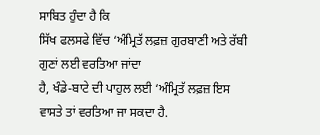ਸਾਬਿਤ ਹੁੰਦਾ ਹੈ ਕਿ
ਸਿੱਖ ਫਲਸਫੇ ਵਿੱਚ ‘ਅੰਮ੍ਰਿਤੱ ਲਫ਼ਜ਼ ਗੁਰਬਾਣੀ ਅਤੇ ਰੱਬੀ ਗੁਣਾਂ ਲਈ ਵਰਤਿਆ ਜਾਂਦਾ
ਹੈ, ਖੰਡੇ-ਬਾਟੇ ਦੀ ਪਾਹੁਲ ਲਈ ‘ਅੰਮ੍ਰਿਤੱ ਲਫ਼ਜ਼ ਇਸ ਵਾਸਤੇ ਤਾਂ ਵਰਤਿਆ ਜਾ ਸਕਦਾ ਹੈ.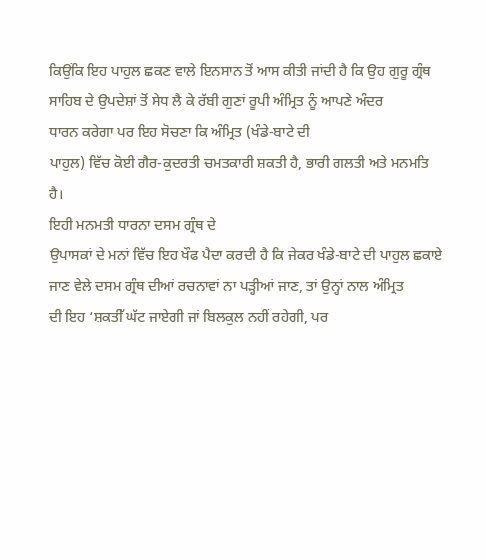ਕਿਉਂਕਿ ਇਹ ਪਾਹੁਲ ਛਕਣ ਵਾਲੇ ਇਨਸਾਨ ਤੋਂ ਆਸ ਕੀਤੀ ਜਾਂਦੀ ਹੈ ਕਿ ਉਹ ਗੁਰੂ ਗ੍ਰੰਥ
ਸਾਹਿਬ ਦੇ ਉਪਦੇਸ਼ਾਂ ਤੋਂ ਸੇਧ ਲੈ ਕੇ ਰੱਬੀ ਗੁਣਾਂ ਰੂਪੀ ਅੰਮ੍ਰਿਤ ਨੂੰ ਆਪਣੇ ਅੰਦਰ
ਧਾਰਨ ਕਰੇਗਾ ਪਰ ਇਹ ਸੋਚਣਾ ਕਿ ਅੰਮ੍ਰਿਤ (ਖੰਡੇ-ਬਾਟੇ ਦੀ
ਪਾਹੁਲ) ਵਿੱਚ ਕੋਈ ਗੈਰ-ਕੁਦਰਤੀ ਚਮਤਕਾਰੀ ਸ਼ਕਤੀ ਹੈ, ਭਾਰੀ ਗਲਤੀ ਅਤੇ ਮਨਮਤਿ ਹੈ।
ਇਹੀ ਮਨਮਤੀ ਧਾਰਨਾ ਦਸਮ ਗ੍ਰੰਥ ਦੇ
ਉਪਾਸਕਾਂ ਦੇ ਮਨਾਂ ਵਿੱਚ ਇਹ ਖੌਫ ਪੈਦਾ ਕਰਦੀ ਹੈ ਕਿ ਜੇਕਰ ਖੰਡੇ-ਬਾਟੇ ਦੀ ਪਾਹੁਲ ਛਕਾਏ
ਜਾਣ ਵੇਲੇ ਦਸਮ ਗ੍ਰੰਥ ਦੀਆਂ ਰਚਨਾਵਾਂ ਨਾ ਪੜ੍ਹੀਆਂ ਜਾਣ, ਤਾਂ ਉਨ੍ਹਾਂ ਨਾਲ ਅੰਮ੍ਰਿਤ
ਦੀ ਇਹ ‘ਸ਼ਕਤੀੱ ਘੱਟ ਜਾਏਗੀ ਜਾਂ ਬਿਲਕੁਲ ਨਹੀਂ ਰਹੇਗੀ, ਪਰ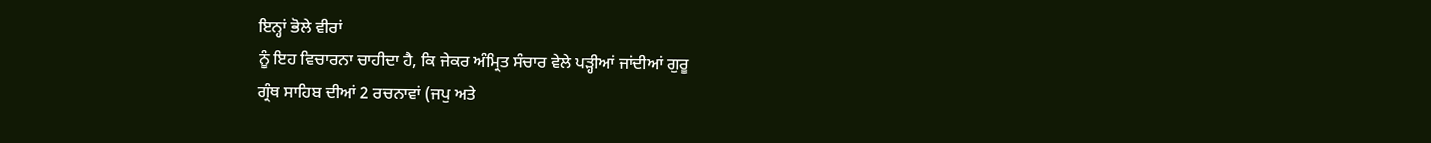ਇਨ੍ਹਾਂ ਭੋਲੇ ਵੀਰਾਂ
ਨੂੰ ਇਹ ਵਿਚਾਰਨਾ ਚਾਹੀਦਾ ਹੈ, ਕਿ ਜੇਕਰ ਅੰਮ੍ਰਿਤ ਸੰਚਾਰ ਵੇਲੇ ਪੜ੍ਹੀਆਂ ਜਾਂਦੀਆਂ ਗੁਰੂ
ਗ੍ਰੰਥ ਸਾਹਿਬ ਦੀਆਂ 2 ਰਚਨਾਵਾਂ (ਜਪੁ ਅਤੇ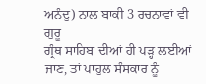ਅਨੰਦੁ) ਨਾਲ ਬਾਕੀ 3 ਰਚਨਾਵਾਂ ਵੀ ਗੁਰੂ
ਗ੍ਰੰਥ ਸਾਹਿਬ ਦੀਆਂ ਹੀ ਪੜ੍ਹ ਲਈਆਂ ਜਾਣ, ਤਾਂ ਪਾਹੁਲ ਸੰਸਕਾਰ ਨੂੰ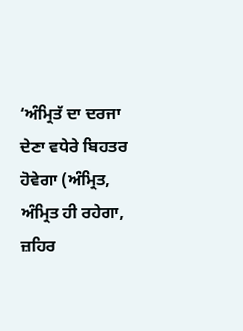‘ਅੰਮ੍ਰਿਤੱ ਦਾ ਦਰਜਾ
ਦੇਣਾ ਵਧੇਰੇ ਬਿਹਤਰ ਹੋਵੇਗਾ (ਅੰਮ੍ਰਿਤ, ਅੰਮ੍ਰਿਤ ਹੀ ਰਹੇਗਾ, ਜ਼ਹਿਰ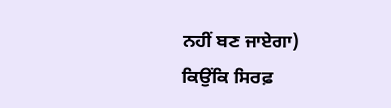ਨਹੀਂ ਬਣ ਜਾਏਗਾ)
ਕਿਉਂਕਿ ਸਿਰਫ਼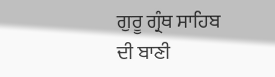ਗੁਰੂ ਗ੍ਰੰਥ ਸਾਹਿਬ ਦੀ ਬਾਣੀ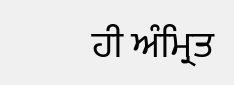ਹੀ ਅੰਮ੍ਰਿਤ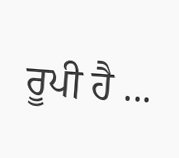ਰੂਪੀ ਹੈ ...